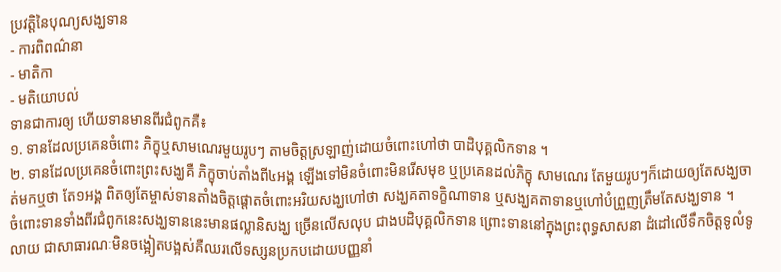ប្រវត្តិនៃបុណ្យសង្ឃទាន
- ការពិពណ៌នា
- មាតិកា
- មតិយោបល់
ទានជាការឲ្យ ហើយទានមានពីរជំពូកគឺ៖
១. ទានដែលប្រគេនចំពោះ ភិក្ខុឬសាមណេរមួយរូបៗ តាមចិត្តស្រឡាញ់ដោយចំពោះហៅថា បាដិបុគ្គលិកទាន ។
២. ទានដែលប្រគេនចំពោះព្រះសង្ឃគឺ ភិក្ខុចាប់តាំងពី៤អង្គ ឡើងទៅមិនចំពោះមិនរើសមុខ ឬប្រគេនដល់ភិក្ខុ សាមណេរ តែមួយរូបៗក៏ដោយឲ្យតែសង្ឃចាត់មកឬថា តែ១អង្គ ពិតឲ្យតែម្ចាស់ទានតាំងចិត្តផ្តោតចំពោះអរិយសង្ឃហៅថា សង្ឃគតាទក្ខិណាទាន ឬសង្ឃគតាទានឬហៅបំព្រួញត្រឹមតែសង្ឃទាន ។
ចំពោះទានទាំងពីរជំពូកនេះសង្ឃទាននេះមានផល្លានិសង្ឃ ច្រើនលើសលុប ជាងបដិបុគ្គលិកទាន ព្រោះទាននៅក្នុងព្រះពុទ្ធសាសនា ដំដៅលើទឹកចិត្តទូលំទូលាយ ជាសាធារណៈមិនចង្អៀតបង្អស់គឺឈរលើទស្សនប្រកបដោយបញ្ញនាំ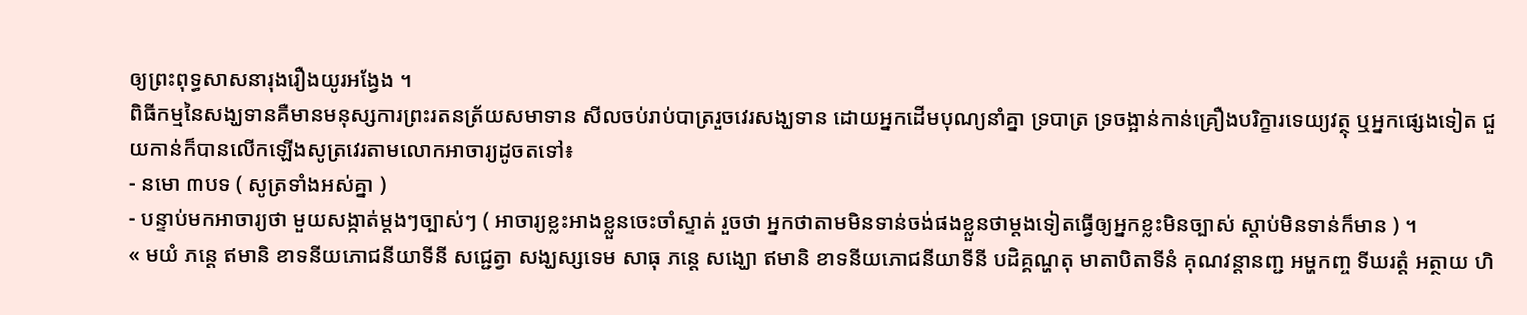ឲ្យព្រះពុទ្ធសាសនារុងរឿងយូរអង្វែង ។
ពិធីកម្មនៃសង្ឃទានគឺមានមនុស្សការព្រះរតនត្រ័យសមាទាន សីលចប់រាប់បាត្ររួចវេរសង្ឃទាន ដោយអ្នកដើមបុណ្យនាំគ្នា ទ្របាត្រ ទ្រចង្អាន់កាន់គ្រឿងបរិក្ខារទេយ្យវត្ថុ ឬអ្នកផ្សេងទៀត ជួយកាន់ក៏បានលើកឡើងសូត្រវេរតាមលោកអាចារ្យដូចតទៅ៖
- នមោ ៣បទ ( សូត្រទាំងអស់គ្នា )
- បន្ទាប់មកអាចារ្យថា មួយសង្កាត់ម្តងៗច្បាស់ៗ ( អាចារ្យខ្លះអាងខ្លួនចេះចាំស្ទាត់ រួចថា អ្នកថាតាមមិនទាន់ចង់ផងខ្លួនថាម្តងទៀតធ្វើឲ្យអ្នកខ្លះមិនច្បាស់ ស្តាប់មិនទាន់ក៏មាន ) ។
« មយំ ភន្តេ ឥមានិ ខាទនីយភោជនីយាទីនី សជ្ជេត្វា សង្ឃស្សទេម សាធុ ភន្តេ សង្ឃោ ឥមានិ ខាទនីយភោជនីយាទីនី បដិគ្គណ្ហតុ មាតាបិតាទីនំ គុណវន្តានញ្ជ អម្ហកញ្ច ទីឃរត្តំ អត្ថាយ ហិ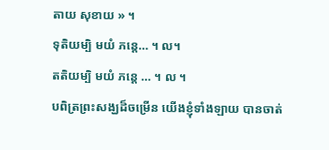តាយ សុខាយ » ។
ទុតិយម្បិ មយំ ភន្តេ… ។ ល។
តតិយម្បិ មយំ ភន្តេ … ។ ល ។
បពិត្រព្រះសង្ឃដ៏ចម្រើន យើងខ្ញុំទាំងឡាយ បានចាត់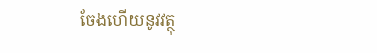ចែងហើយនូវវត្ថុ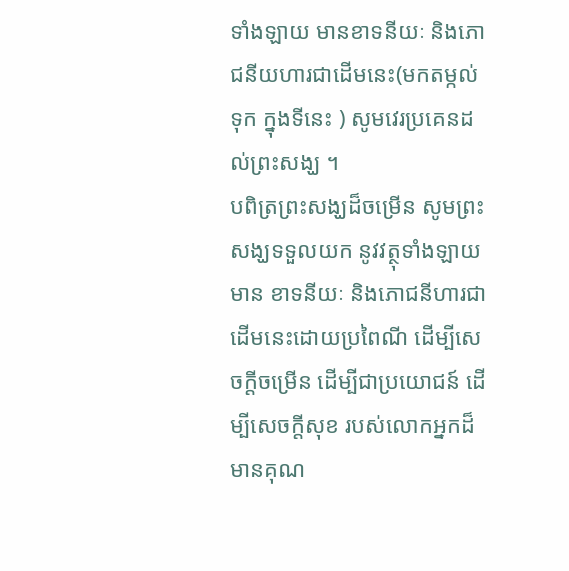ទាំងឡាយ មានខាទនីយៈ និងភោជនីយហារជាដើមនេះ(មកតម្កល់ទុក ក្នុងទីនេះ ) សូមវេរប្រគេនដល់ព្រះសង្ឃ ។
បពិត្រព្រះសង្ឃដ៏ចម្រើន សូមព្រះសង្ឃទទួលយក នូវវត្ថុទាំងឡាយមាន ខាទនីយៈ និងភោជនីហារជាដើមនេះដោយប្រពៃណី ដើម្បីសេចក្តីចម្រើន ដើម្បីជាប្រយោជន៍ ដើម្បីសេចក្តីសុខ របស់លោកអ្នកដ៏មានគុណ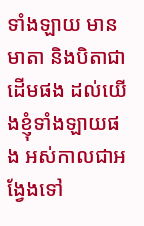ទាំងឡាយ មានមាតា និងបិតាជាដើមផង ដល់យើងខ្ញុំទាំងឡាយផង អស់កាលជាអង្វែងទៅ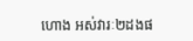ហោង អស់វារៈ២ដងផ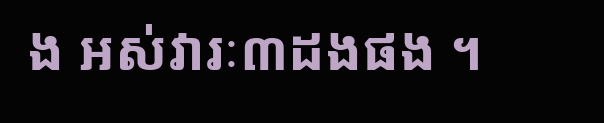ង អស់វារៈ៣ដងផង ។